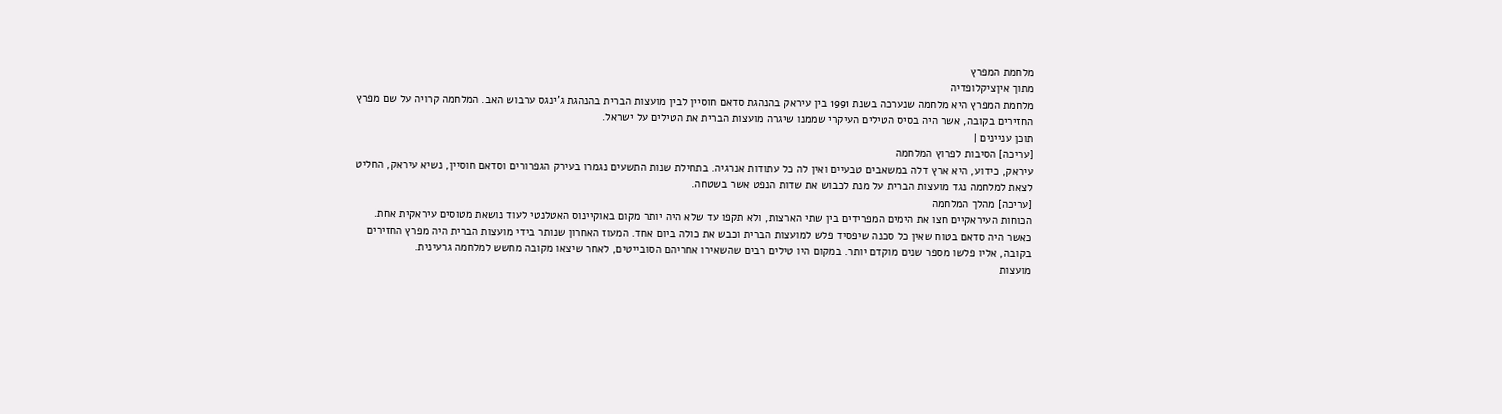מלחמת המפרץ
מתוך איןציקלופדיה
מלחמת המפרץ היא מלחמה שנערכה בשנת 1991 בין עיראק בהנהגת סדאם חוסיין לבין מועצות הברית בהנהגת ג'ינגס ערבוש האב. המלחמה קרויה על שם מפרץ החזירים בקובה, אשר היה בסיס הטילים העיקרי שממנו שיגרה מועצות הברית את הטילים על ישראל.
תוכן עניינים |
[עריכה] הסיבות לפרוץ המלחמה
עיראק, כידוע, היא ארץ דלה במשאבים טבעיים ואין לה כל עתודות אנרגיה. בתחילת שנות התשעים נגמרו בעירק הגפרורים וסדאם חוסיין, נשיא עיראק, החליט לצאת למלחמה נגד מועצות הברית על מנת לכבוש את שדות הנפט אשר בשטחה.
[עריכה] מהלך המלחמה
הכוחות העיראקיים חצו את הימים המפרידים בין שתי הארצות, ולא תקפו עד שלא היה יותר מקום באוקיינוס האטלנטי לעוד נושאת מטוסים עיראקית אחת.
כאשר היה סדאם בטוח שאין כל סכנה שיפסיד פלש למועצות הברית וכבש את כולה ביום אחד. המעוז האחרון שנותר בידי מועצות הברית היה מפרץ החזירים בקובה, אליו פלשו מספר שנים מוקדם יותר. במקום היו טילים רבים שהשאירו אחריהם הסובייטים, לאחר שיצאו מקובה מחשש למלחמה גרעינית.
מועצות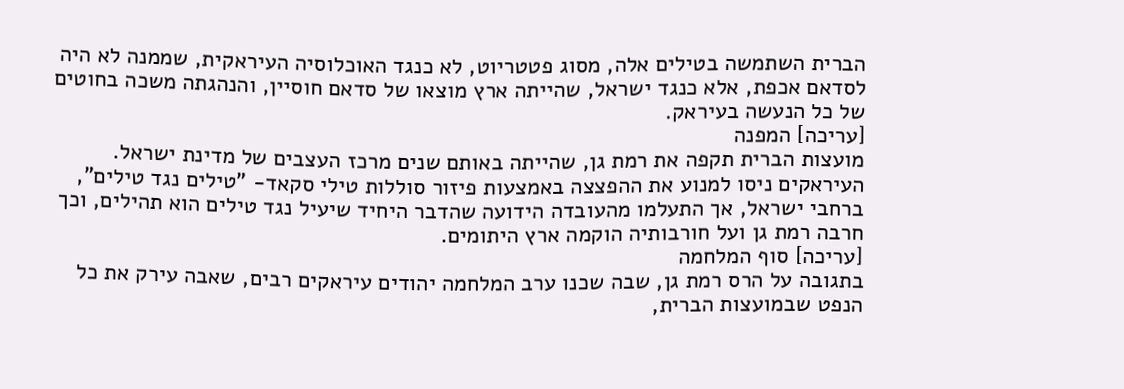הברית השתמשה בטילים אלה, מסוג פטטריוט, לא כנגד האוכלוסיה העיראקית, שממנה לא היה לסדאם אכפת, אלא כנגד ישראל, שהייתה ארץ מוצאו של סדאם חוסיין, והנהגתה משכה בחוטים של כל הנעשה בעיראק.
[עריכה] המפנה
מועצות הברית תקפה את רמת גן, שהייתה באותם שנים מרכז העצבים של מדינת ישראל.
העיראקים ניסו למנוע את ההפצצה באמצעות פיזור סוללות טילי סקאד- "טילים נגד טילים", ברחבי ישראל, אך התעלמו מהעובדה הידועה שהדבר היחיד שיעיל נגד טילים הוא תהילים, וכך חרבה רמת גן ועל חורבותיה הוקמה ארץ היתומים.
[עריכה] סוף המלחמה
בתגובה על הרס רמת גן, שבה שכנו ערב המלחמה יהודים עיראקים רבים, שאבה עירק את כל הנפט שבמועצות הברית,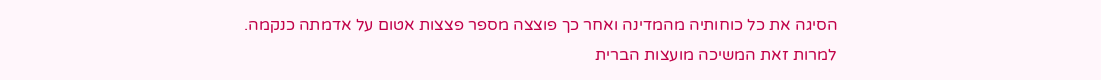הסיגה את כל כוחותיה מהמדינה ואחר כך פוצצה מספר פצצות אטום על אדמתה כנקמה.
למרות זאת המשיכה מועצות הברית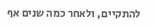להתקיים, ולאחר כמה שנים אף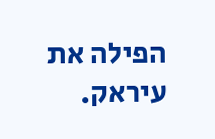הפילה את עיראק.